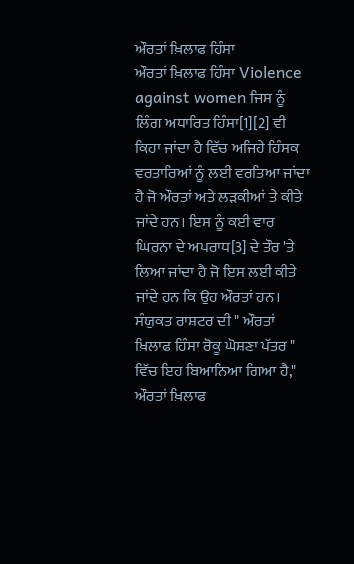ਔਰਤਾਂ ਖ਼ਿਲਾਫ ਹਿੰਸਾ
ਔਰਤਾਂ ਖ਼ਿਲਾਫ ਹਿੰਸਾ Violence against women ਜਿਸ ਨੂੰ ਲਿੰਗ ਅਧਾਰਿਤ ਹਿੰਸਾ[1][2] ਵੀ ਕਿਹਾ ਜਾਂਦਾ ਹੈ ਵਿੱਚ ਅਜਿਹੇ ਹਿੰਸਕ ਵਰਤਾਰਿਆਂ ਨੂੰ ਲਈ ਵਰਤਿਆ ਜਾਂਦਾ ਹੈ ਜੋ ਔਰਤਾਂ ਅਤੇ ਲੜਕੀਆਂ ਤੇ ਕੀਤੇ ਜਾਂਦੇ ਹਨ। ਇਸ ਨੂੰ ਕਈ ਵਾਰ ਘਿਰਨਾ ਦੇ ਅਪਰਾਧ[3] ਦੇ ਤੌਰ 'ਤੇ ਲਿਆ ਜਾਂਦਾ ਹੈ ਜੋ ਇਸ ਲਈ ਕੀਤੇ ਜਾਂਦੇ ਹਨ ਕਿ ਉਹ ਔਰਤਾਂ ਹਨ। ਸੰਯੁਕਤ ਰਾਸ਼ਟਰ ਦੀ " ਔਰਤਾਂ ਖ਼ਿਲਾਫ ਹਿੰਸਾ ਰੋਕੂ ਘੋਸ਼ਣਾ ਪੱਤਰ " ਵਿੱਚ ਇਹ ਬਿਆਨਿਆ ਗਿਆ ਹੈ," ਔਰਤਾਂ ਖ਼ਿਲਾਫ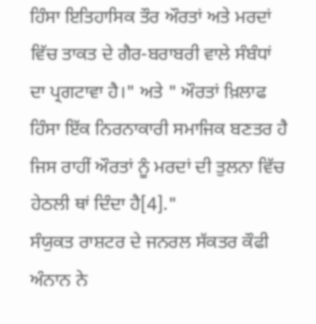ਹਿੰਸਾ ਇਤਿਹਾਸਿਕ ਤੌਰ ਔਰਤਾਂ ਅਤੇ ਮਰਦਾਂ ਵਿੱਚ ਤਾਕਤ ਦੇ ਗੈਰ-ਬਰਾਬਰੀ ਵਾਲੇ ਸੰਬੰਧਾਂ ਦਾ ਪ੍ਰਗਟਾਵਾ ਹੈ।" ਅਤੇ " ਔਰਤਾਂ ਖ਼ਿਲਾਫ ਹਿੰਸਾ ਇੱਕ ਨਿਰਨਾਕਾਰੀ ਸਮਾਜਿਕ ਬਣਤਰ ਹੈ ਜਿਸ ਰਾਹੀਂ ਔਰਤਾਂ ਨੂੰ ਮਰਦਾਂ ਦੀ ਤੁਲਨਾ ਵਿੱਚ ਹੇਠਲੀ ਥਾਂ ਦਿੰਦਾ ਹੈ[4]."
ਸੰਯੁਕਤ ਰਾਸ਼ਟਰ ਦੇ ਜਨਰਲ ਸੱਕਤਰ ਕੌਫੀ ਅੰਨਾਨ ਨੇ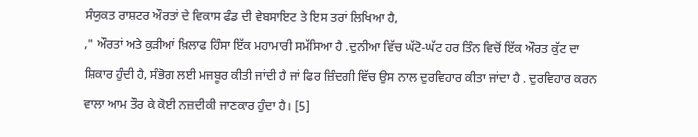ਸੰਯੁਕਤ ਰਾਸ਼ਟਰ ਔਰਤਾਂ ਦੇ ਵਿਕਾਸ ਫੰਡ ਦੀ ਵੇਬਸਾਇਟ ਤੇ ਇਸ ਤਰਾਂ ਲਿਖਿਆ ਹੈ,
," ਔਰਤਾਂ ਅਤੇ ਕੁੜੀਆਂ ਖ਼ਿਲਾਫ ਹਿੰਸਾ ਇੱਕ ਮਹਾਮਾਰੀ ਸਮੱਸਿਆ ਹੈ .ਦੁਨੀਆ ਵਿੱਚ ਘੱਟੋ-ਘੱਟ ਹਰ ਤਿੰਨ ਵਿਚੋਂ ਇੱਕ ਔਰਤ ਕੁੱਟ ਦਾ ਸ਼ਿਕਾਰ ਹੁੰਦੀ ਹੈ, ਸੰਭੋਗ ਲਈ ਮਜਬੂਰ ਕੀਤੀ ਜਾਂਦੀ ਹੈ ਜਾਂ ਫਿਰ ਜ਼ਿੰਦਗੀ ਵਿੱਚ ਉਸ ਨਾਲ ਦੁਰਵਿਹਾਰ ਕੀਤਾ ਜਾਂਦਾ ਹੈ . ਦੁਰਵਿਹਾਰ ਕਰਨ ਵਾਲਾ ਆਮ ਤੌਰ ਕੇ ਕੋਈ ਨਜ਼ਦੀਕੀ ਜਾਣਕਾਰ ਹੁੰਦਾ ਹੈ। [5]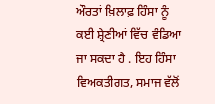ਔਰਤਾਂ ਖ਼ਿਲਾਫ਼ ਹਿੰਸਾ ਨੂੰ ਕਈ ਸ਼੍ਰੇਣੀਆਂ ਵਿੱਚ ਵੰਡਿਆ ਜਾ ਸਕਦਾ ਹੈ . ਇਹ ਹਿੰਸਾ ਵਿਅਕਤੀਗਤ, ਸਮਾਜ ਵੱਲੋਂ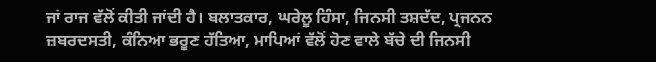ਜਾਂ ਰਾਜ ਵੱਲੋਂ ਕੀਤੀ ਜਾਂਦੀ ਹੈ। ਬਲਾਤਕਾਰ, ਘਰੇਲੂ ਹਿੰਸਾ, ਜਿਨਸੀ ਤਸ਼ਦੱਦ, ਪ੍ਰਜਨਨ ਜ਼ਬਰਦਸਤੀ, ਕੰਨਿਆ ਭਰੂਣ ਹੱਤਿਆ, ਮਾਪਿਆਂ ਵੱਲੋਂ ਹੋਣ ਵਾਲੇ ਬੱਚੇ ਦੀ ਜਿਨਸੀ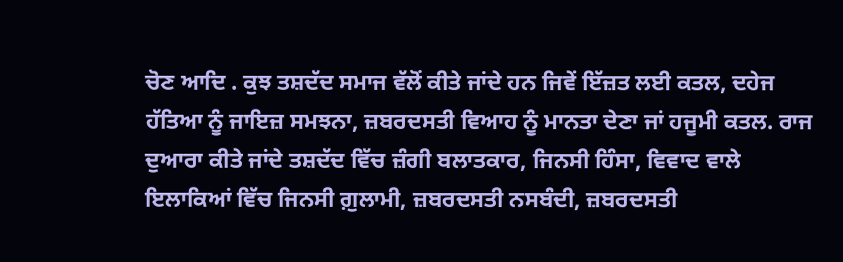ਚੋਣ ਆਦਿ . ਕੁਝ ਤਸ਼ਦੱਦ ਸਮਾਜ ਵੱਲੋਂ ਕੀਤੇ ਜਾਂਦੇ ਹਨ ਜਿਵੇਂ ਇੱਜ਼ਤ ਲਈ ਕਤਲ, ਦਹੇਜ ਹੱਤਿਆ ਨੂੰ ਜਾਇਜ਼ ਸਮਝਨਾ, ਜ਼ਬਰਦਸਤੀ ਵਿਆਹ ਨੂੰ ਮਾਨਤਾ ਦੇਣਾ ਜਾਂ ਹਜੂਮੀ ਕਤਲ. ਰਾਜ ਦੁਆਰਾ ਕੀਤੇ ਜਾਂਦੇ ਤਸ਼ਦੱਦ ਵਿੱਚ ਜ਼ੰਗੀ ਬਲਾਤਕਾਰ, ਜਿਨਸੀ ਹਿੰਸਾ, ਵਿਵਾਦ ਵਾਲੇ ਇਲਾਕਿਆਂ ਵਿੱਚ ਜਿਨਸੀ ਗ਼ੁਲਾਮੀ, ਜ਼ਬਰਦਸਤੀ ਨਸਬੰਦੀ, ਜ਼ਬਰਦਸਤੀ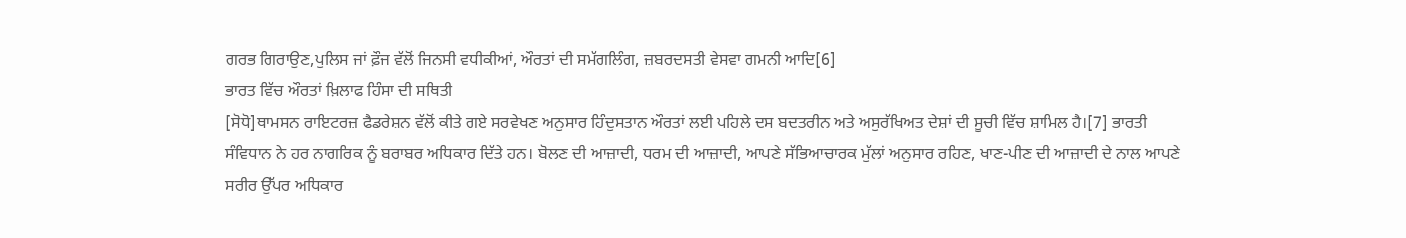ਗਰਭ ਗਿਰਾਉਣ,ਪੁਲਿਸ ਜਾਂ ਫ਼ੌਜ ਵੱਲੋਂ ਜਿਨਸੀ ਵਧੀਕੀਆਂ, ਔਰਤਾਂ ਦੀ ਸਮੱਗਲਿੰਗ, ਜ਼ਬਰਦਸਤੀ ਵੇਸਵਾ ਗਮਨੀ ਆਦਿ[6]
ਭਾਰਤ ਵਿੱਚ ਔਰਤਾਂ ਖ਼ਿਲਾਫ ਹਿੰਸਾ ਦੀ ਸਥਿਤੀ
[ਸੋਧੋ]ਥਾਮਸਨ ਰਾਇਟਰਜ਼ ਫੈਡਰੇਸ਼ਨ ਵੱਲੋਂ ਕੀਤੇ ਗਏ ਸਰਵੇਖਣ ਅਨੁਸਾਰ ਹਿੰਦੁਸਤਾਨ ਔਰਤਾਂ ਲਈ ਪਹਿਲੇ ਦਸ ਬਦਤਰੀਨ ਅਤੇ ਅਸੁਰੱਖਿਅਤ ਦੇਸ਼ਾਂ ਦੀ ਸੂਚੀ ਵਿੱਚ ਸ਼ਾਮਿਲ ਹੈ।[7] ਭਾਰਤੀ ਸੰਵਿਧਾਨ ਨੇ ਹਰ ਨਾਗਰਿਕ ਨੂੰ ਬਰਾਬਰ ਅਧਿਕਾਰ ਦਿੱਤੇ ਹਨ। ਬੋਲਣ ਦੀ ਆਜ਼ਾਦੀ, ਧਰਮ ਦੀ ਆਜ਼ਾਦੀ, ਆਪਣੇ ਸੱਭਿਆਚਾਰਕ ਮੁੱਲਾਂ ਅਨੁਸਾਰ ਰਹਿਣ, ਖਾਣ-ਪੀਣ ਦੀ ਆਜ਼ਾਦੀ ਦੇ ਨਾਲ ਆਪਣੇ ਸਰੀਰ ਉੱਪਰ ਅਧਿਕਾਰ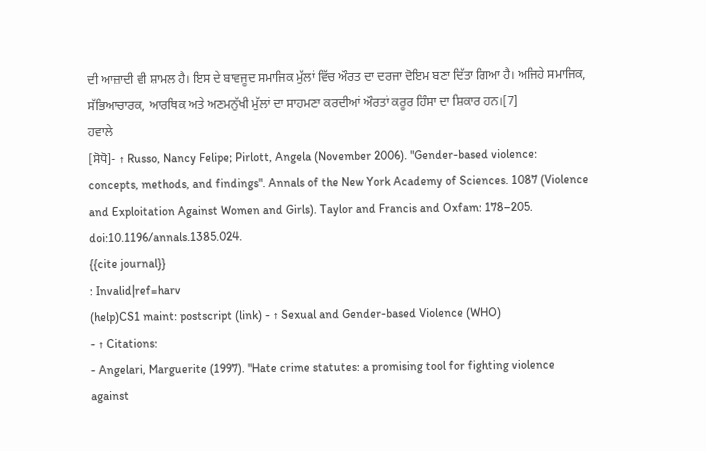ਦੀ ਆਜ਼ਾਦੀ ਵੀ ਸ਼ਾਮਲ ਹੈ। ਇਸ ਦੇ ਬਾਵਜੂਦ ਸਮਾਜਿਕ ਮੁੱਲਾਂ ਵਿੱਚ ਔਰਤ ਦਾ ਦਰਜਾ ਦੋਇਮ ਬਣਾ ਦਿੱਤਾ ਗਿਆ ਹੈ। ਅਜਿਹੇ ਸਮਾਜਿਕ, ਸੱਭਿਆਚਾਰਕ, ਆਰਥਿਕ ਅਤੇ ਅਣਮਨੁੱਖੀ ਮੁੱਲਾਂ ਦਾ ਸਾਹਮਣਾ ਕਰਦੀਆਂ ਔਰਤਾਂ ਕਰੂਰ ਹਿੰਸਾ ਦਾ ਸ਼ਿਕਾਰ ਹਨ।[7]
ਹਵਾਲੇ
[ਸੋਧੋ]- ↑ Russo, Nancy Felipe; Pirlott, Angela (November 2006). "Gender-based violence: concepts, methods, and findings". Annals of the New York Academy of Sciences. 1087 (Violence and Exploitation Against Women and Girls). Taylor and Francis and Oxfam: 178–205. doi:10.1196/annals.1385.024.
{{cite journal}}
: Invalid|ref=harv
(help)CS1 maint: postscript (link) - ↑ Sexual and Gender-based Violence (WHO)
- ↑ Citations:
- Angelari, Marguerite (1997). "Hate crime statutes: a promising tool for fighting violence against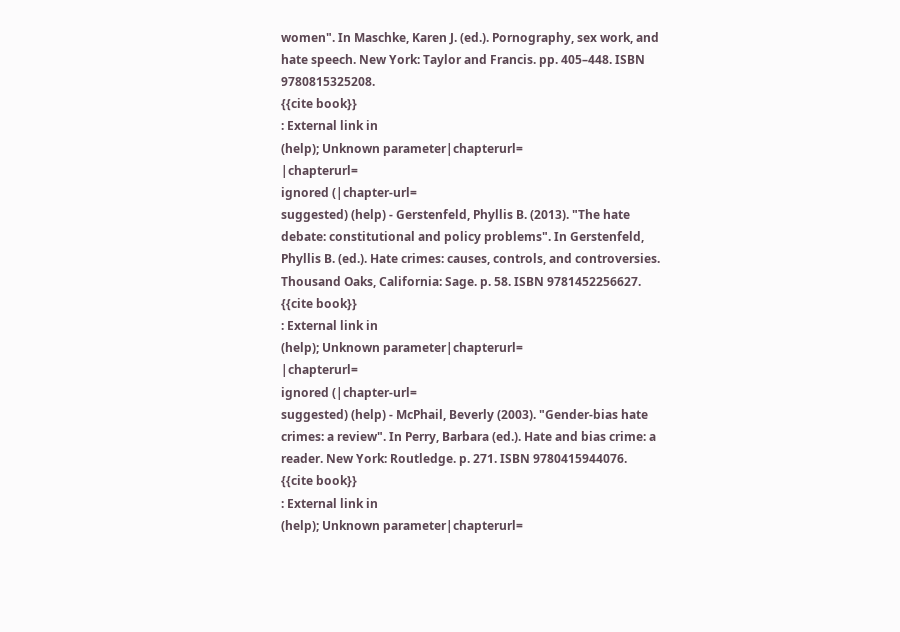women". In Maschke, Karen J. (ed.). Pornography, sex work, and hate speech. New York: Taylor and Francis. pp. 405–448. ISBN 9780815325208.
{{cite book}}
: External link in
(help); Unknown parameter|chapterurl=
|chapterurl=
ignored (|chapter-url=
suggested) (help) - Gerstenfeld, Phyllis B. (2013). "The hate debate: constitutional and policy problems". In Gerstenfeld, Phyllis B. (ed.). Hate crimes: causes, controls, and controversies. Thousand Oaks, California: Sage. p. 58. ISBN 9781452256627.
{{cite book}}
: External link in
(help); Unknown parameter|chapterurl=
|chapterurl=
ignored (|chapter-url=
suggested) (help) - McPhail, Beverly (2003). "Gender-bias hate crimes: a review". In Perry, Barbara (ed.). Hate and bias crime: a reader. New York: Routledge. p. 271. ISBN 9780415944076.
{{cite book}}
: External link in
(help); Unknown parameter|chapterurl=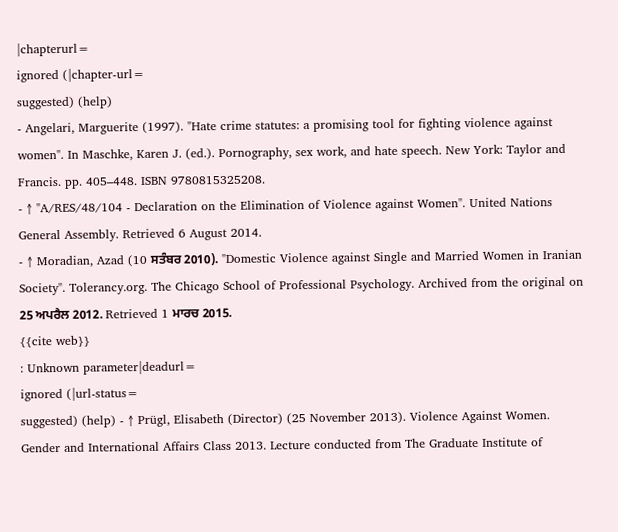|chapterurl=
ignored (|chapter-url=
suggested) (help)
- Angelari, Marguerite (1997). "Hate crime statutes: a promising tool for fighting violence against women". In Maschke, Karen J. (ed.). Pornography, sex work, and hate speech. New York: Taylor and Francis. pp. 405–448. ISBN 9780815325208.
- ↑ "A/RES/48/104 - Declaration on the Elimination of Violence against Women". United Nations General Assembly. Retrieved 6 August 2014.
- ↑ Moradian, Azad (10 ਸਤੰਬਰ 2010). "Domestic Violence against Single and Married Women in Iranian Society". Tolerancy.org. The Chicago School of Professional Psychology. Archived from the original on 25 ਅਪਰੈਲ 2012. Retrieved 1 ਮਾਰਚ 2015.
{{cite web}}
: Unknown parameter|deadurl=
ignored (|url-status=
suggested) (help) - ↑ Prügl, Elisabeth (Director) (25 November 2013). Violence Against Women. Gender and International Affairs Class 2013. Lecture conducted from The Graduate Institute of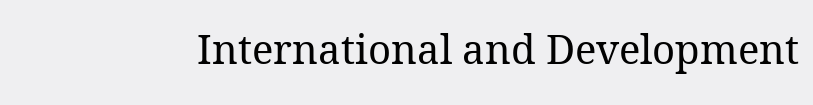International and Development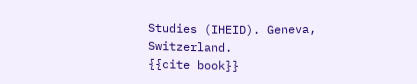Studies (IHEID). Geneva, Switzerland.
{{cite book}}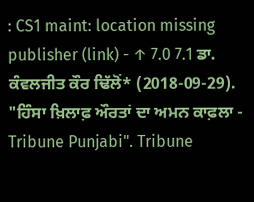: CS1 maint: location missing publisher (link) - ↑ 7.0 7.1 ਡਾ. ਕੰਵਲਜੀਤ ਕੌਰ ਢਿੱਲੋਂ* (2018-09-29). "ਹਿੰਸਾ ਖ਼ਿਲਾਫ਼ ਔਰਤਾਂ ਦਾ ਅਮਨ ਕਾਫ਼ਲਾ - Tribune Punjabi". Tribune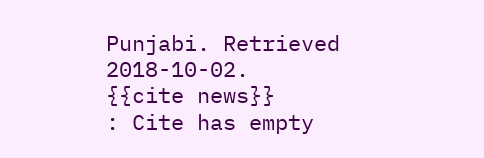Punjabi. Retrieved 2018-10-02.
{{cite news}}
: Cite has empty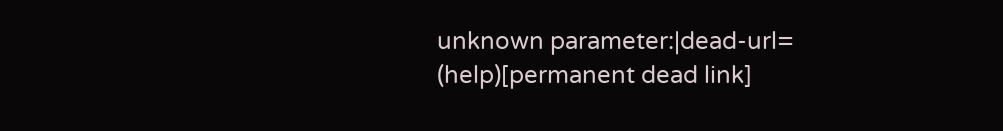unknown parameter:|dead-url=
(help)[permanent dead link]